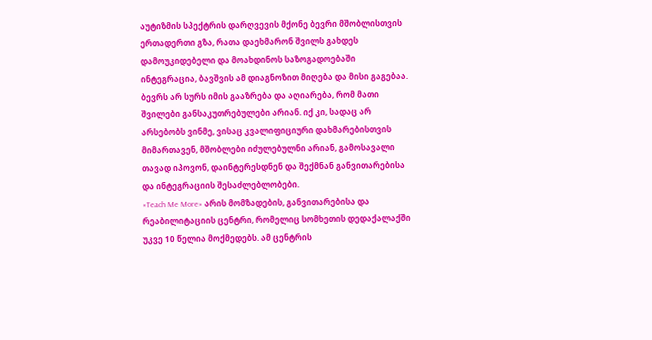აუტიზმის სპექტრის დარღვევის მქონე ბევრი მშობლისთვის ერთადერთი გზა, რათა დაეხმარონ შვილს გახდეს დამოუკიდებელი და მოახდინოს საზოგადოებაში ინტეგრაცია, ბავშვის ამ დიაგნოზით მიღება და მისი გაგებაა. ბევრს არ სურს იმის გააზრება და აღიარება, რომ მათი შვილები განსაკუთრებულები არიან. იქ კი, სადაც არ არსებობს ვინმე, ვისაც კვალიფიციური დახმარებისთვის მიმართავენ, მშობლები იძულებულნი არიან, გამოსავალი თავად იპოვონ, დაინტერესდნენ და შექმნან განვითარებისა და ინტეგრაციის შესაძლებლობები.
«Teach Me More» არის მომზადების, განვითარებისა და რეაბილიტაციის ცენტრი, რომელიც სომხეთის დედაქალაქში უკვე 10 წელია მოქმედებს. ამ ცენტრის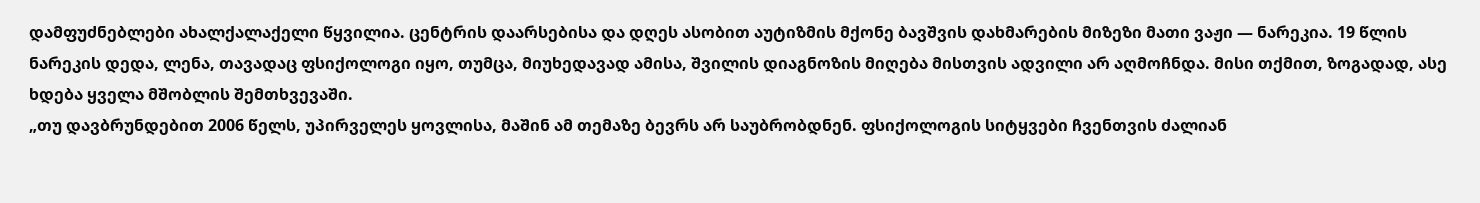დამფუძნებლები ახალქალაქელი წყვილია. ცენტრის დაარსებისა და დღეს ასობით აუტიზმის მქონე ბავშვის დახმარების მიზეზი მათი ვაჟი — ნარეკია. 19 წლის ნარეკის დედა, ლენა, თავადაც ფსიქოლოგი იყო, თუმცა, მიუხედავად ამისა, შვილის დიაგნოზის მიღება მისთვის ადვილი არ აღმოჩნდა. მისი თქმით, ზოგადად, ასე ხდება ყველა მშობლის შემთხვევაში.
„თუ დავბრუნდებით 2006 წელს, უპირველეს ყოვლისა, მაშინ ამ თემაზე ბევრს არ საუბრობდნენ. ფსიქოლოგის სიტყვები ჩვენთვის ძალიან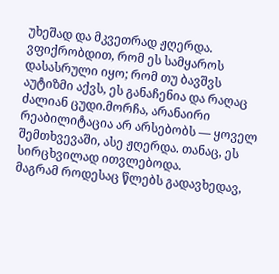უხეშად და მკვეთრად ჟღერდა. ვფიქრობდით, რომ ეს სამყაროს დასასრული იყო; რომ თუ ბავშვს აუტიზმი აქვს, ეს განაჩენია და რაღაც ძალიან ცუდი.მორჩა, არანაირი რეაბილიტაცია არ არსებობს — ყოველ შემთხვევაში, ასე ჟღერდა. თანაც, ეს სირცხვილად ითვლებოდა.
მაგრამ როდესაც წლებს გადავხედავ,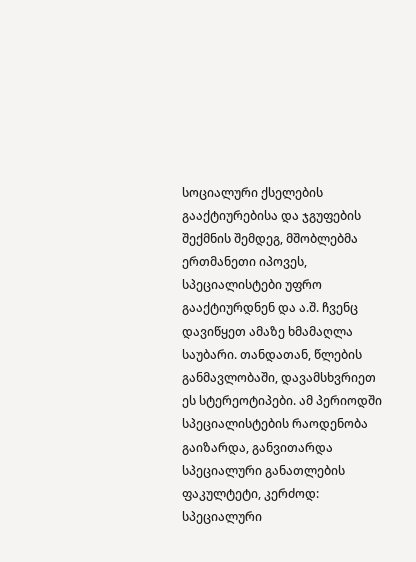სოციალური ქსელების გააქტიურებისა და ჯგუფების შექმნის შემდეგ, მშობლებმა ერთმანეთი იპოვეს, სპეციალისტები უფრო გააქტიურდნენ და ა.შ. ჩვენც დავიწყეთ ამაზე ხმამაღლა საუბარი. თანდათან, წლების განმავლობაში, დავამსხვრიეთ ეს სტერეოტიპები. ამ პერიოდში სპეციალისტების რაოდენობა გაიზარდა, განვითარდა სპეციალური განათლების ფაკულტეტი, კერძოდ: სპეციალური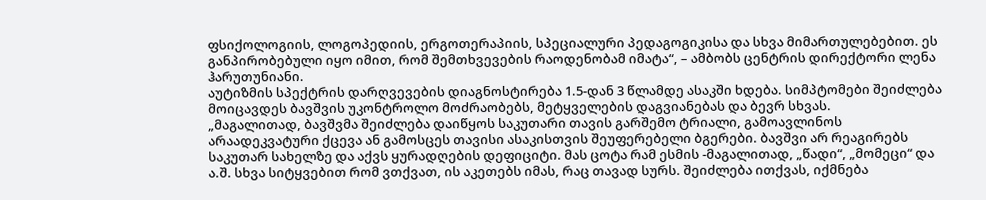ფსიქოლოგიის, ლოგოპედიის, ერგოთერაპიის, სპეციალური პედაგოგიკისა და სხვა მიმართულებებით. ეს განპირობებული იყო იმით, რომ შემთხვევების რაოდენობამ იმატა“, – ამბობს ცენტრის დირექტორი ლენა ჰარუთუნიანი.
აუტიზმის სპექტრის დარღვევების დიაგნოსტირება 1.5-დან 3 წლამდე ასაკში ხდება. სიმპტომები შეიძლება მოიცავდეს ბავშვის უკონტროლო მოძრაობებს, მეტყველების დაგვიანებას და ბევრ სხვას.
„მაგალითად, ბავშვმა შეიძლება დაიწყოს საკუთარი თავის გარშემო ტრიალი, გამოავლინოს არაადეკვატური ქცევა ან გამოსცეს თავისი ასაკისთვის შეუფერებელი ბგერები. ბავშვი არ რეაგირებს საკუთარ სახელზე და აქვს ყურადღების დეფიციტი. მას ცოტა რამ ესმის -მაგალითად, „წადი“, „მომეცი“ და ა.შ. სხვა სიტყვებით რომ ვთქვათ, ის აკეთებს იმას, რაც თავად სურს. შეიძლება ითქვას, იქმნება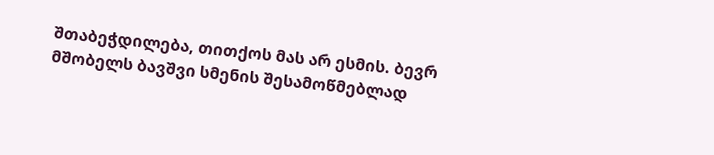შთაბეჭდილება, თითქოს მას არ ესმის. ბევრ მშობელს ბავშვი სმენის შესამოწმებლად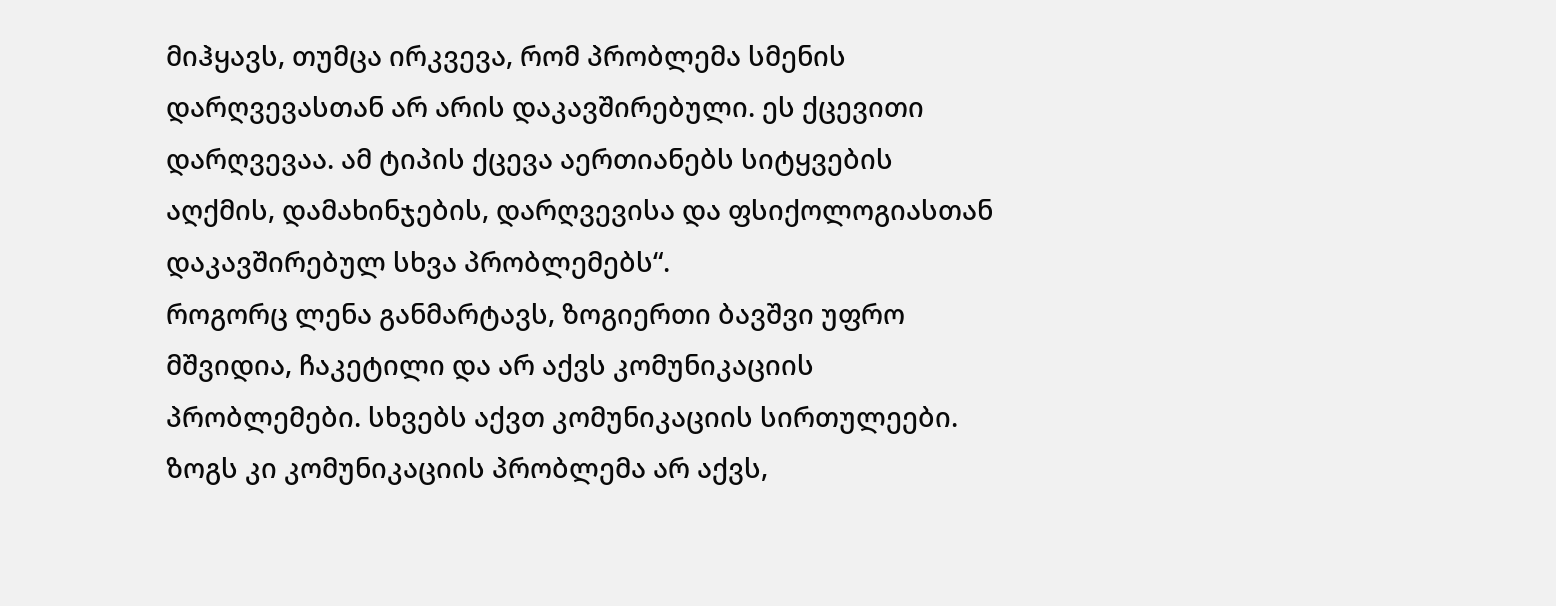მიჰყავს, თუმცა ირკვევა, რომ პრობლემა სმენის დარღვევასთან არ არის დაკავშირებული. ეს ქცევითი დარღვევაა. ამ ტიპის ქცევა აერთიანებს სიტყვების აღქმის, დამახინჯების, დარღვევისა და ფსიქოლოგიასთან დაკავშირებულ სხვა პრობლემებს“.
როგორც ლენა განმარტავს, ზოგიერთი ბავშვი უფრო მშვიდია, ჩაკეტილი და არ აქვს კომუნიკაციის პრობლემები. სხვებს აქვთ კომუნიკაციის სირთულეები. ზოგს კი კომუნიკაციის პრობლემა არ აქვს,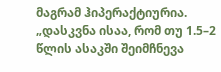მაგრამ ჰიპერაქტიურია.
„დასკვნა ისაა, რომ თუ 1.5–2 წლის ასაკში შეიმჩნევა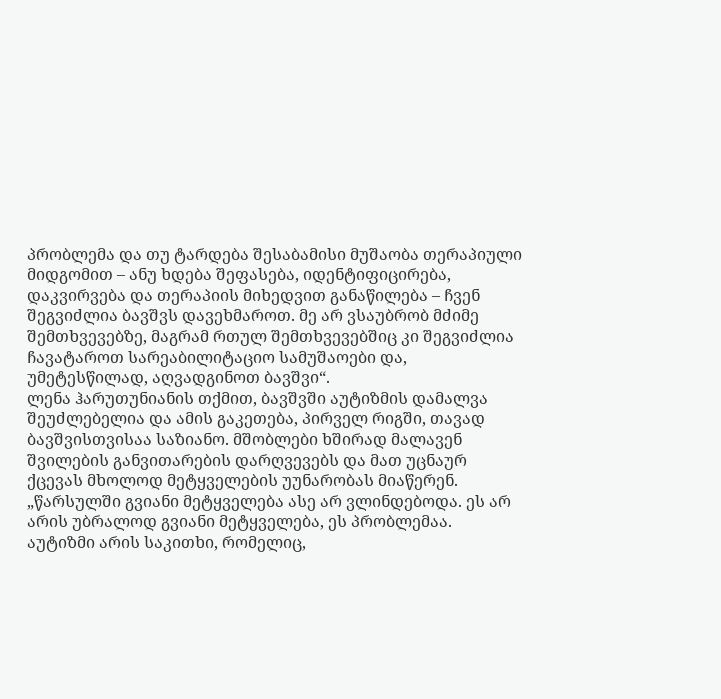პრობლემა და თუ ტარდება შესაბამისი მუშაობა თერაპიული მიდგომით – ანუ ხდება შეფასება, იდენტიფიცირება, დაკვირვება და თერაპიის მიხედვით განაწილება – ჩვენ შეგვიძლია ბავშვს დავეხმაროთ. მე არ ვსაუბრობ მძიმე შემთხვევებზე, მაგრამ რთულ შემთხვევებშიც კი შეგვიძლია ჩავატაროთ სარეაბილიტაციო სამუშაოები და, უმეტესწილად, აღვადგინოთ ბავშვი“.
ლენა ჰარუთუნიანის თქმით, ბავშვში აუტიზმის დამალვა შეუძლებელია და ამის გაკეთება, პირველ რიგში, თავად ბავშვისთვისაა საზიანო. მშობლები ხშირად მალავენ შვილების განვითარების დარღვევებს და მათ უცნაურ ქცევას მხოლოდ მეტყველების უუნარობას მიაწერენ.
„წარსულში გვიანი მეტყველება ასე არ ვლინდებოდა. ეს არ არის უბრალოდ გვიანი მეტყველება, ეს პრობლემაა. აუტიზმი არის საკითხი, რომელიც,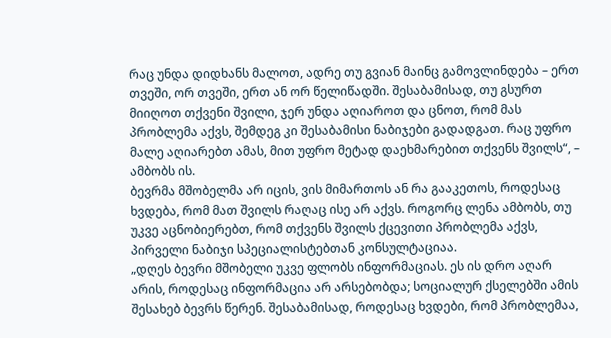რაც უნდა დიდხანს მალოთ, ადრე თუ გვიან მაინც გამოვლინდება – ერთ თვეში, ორ თვეში, ერთ ან ორ წელიწადში. შესაბამისად, თუ გსურთ მიიღოთ თქვენი შვილი, ჯერ უნდა აღიაროთ და ცნოთ, რომ მას პრობლემა აქვს, შემდეგ კი შესაბამისი ნაბიჯები გადადგათ. რაც უფრო მალე აღიარებთ ამას, მით უფრო მეტად დაეხმარებით თქვენს შვილს“, – ამბობს ის.
ბევრმა მშობელმა არ იცის, ვის მიმართოს ან რა გააკეთოს, როდესაც ხვდება, რომ მათ შვილს რაღაც ისე არ აქვს. როგორც ლენა ამბობს, თუ უკვე აცნობიერებთ, რომ თქვენს შვილს ქცევითი პრობლემა აქვს, პირველი ნაბიჯი სპეციალისტებთან კონსულტაციაა.
„დღეს ბევრი მშობელი უკვე ფლობს ინფორმაციას. ეს ის დრო აღარ არის, როდესაც ინფორმაცია არ არსებობდა; სოციალურ ქსელებში ამის შესახებ ბევრს წერენ. შესაბამისად, როდესაც ხვდები, რომ პრობლემაა,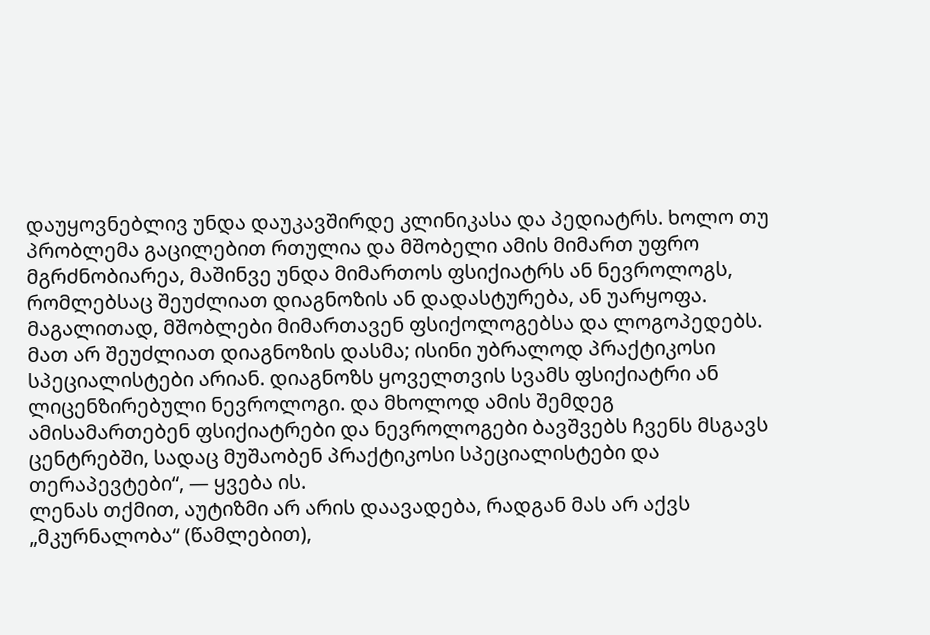დაუყოვნებლივ უნდა დაუკავშირდე კლინიკასა და პედიატრს. ხოლო თუ პრობლემა გაცილებით რთულია და მშობელი ამის მიმართ უფრო მგრძნობიარეა, მაშინვე უნდა მიმართოს ფსიქიატრს ან ნევროლოგს, რომლებსაც შეუძლიათ დიაგნოზის ან დადასტურება, ან უარყოფა. მაგალითად, მშობლები მიმართავენ ფსიქოლოგებსა და ლოგოპედებს. მათ არ შეუძლიათ დიაგნოზის დასმა; ისინი უბრალოდ პრაქტიკოსი სპეციალისტები არიან. დიაგნოზს ყოველთვის სვამს ფსიქიატრი ან ლიცენზირებული ნევროლოგი. და მხოლოდ ამის შემდეგ ამისამართებენ ფსიქიატრები და ნევროლოგები ბავშვებს ჩვენს მსგავს ცენტრებში, სადაც მუშაობენ პრაქტიკოსი სპეციალისტები და თერაპევტები“, — ყვება ის.
ლენას თქმით, აუტიზმი არ არის დაავადება, რადგან მას არ აქვს „მკურნალობა“ (წამლებით),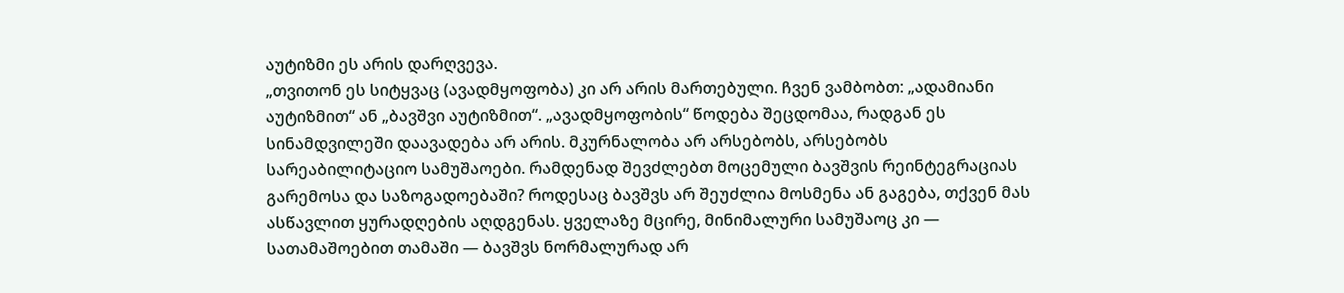აუტიზმი ეს არის დარღვევა.
„თვითონ ეს სიტყვაც (ავადმყოფობა) კი არ არის მართებული. ჩვენ ვამბობთ: „ადამიანი აუტიზმით“ ან „ბავშვი აუტიზმით“. „ავადმყოფობის“ წოდება შეცდომაა, რადგან ეს სინამდვილეში დაავადება არ არის. მკურნალობა არ არსებობს, არსებობს სარეაბილიტაციო სამუშაოები. რამდენად შევძლებთ მოცემული ბავშვის რეინტეგრაციას გარემოსა და საზოგადოებაში? როდესაც ბავშვს არ შეუძლია მოსმენა ან გაგება, თქვენ მას ასწავლით ყურადღების აღდგენას. ყველაზე მცირე, მინიმალური სამუშაოც კი — სათამაშოებით თამაში — ბავშვს ნორმალურად არ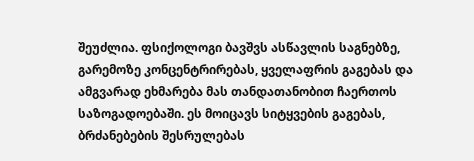შეუძლია. ფსიქოლოგი ბავშვს ასწავლის საგნებზე, გარემოზე კონცენტრირებას, ყველაფრის გაგებას და ამგვარად ეხმარება მას თანდათანობით ჩაერთოს საზოგადოებაში. ეს მოიცავს სიტყვების გაგებას, ბრძანებების შესრულებას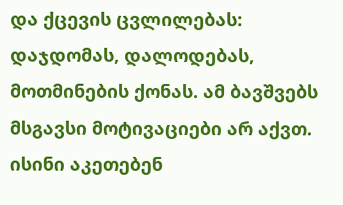და ქცევის ცვლილებას: დაჯდომას, დალოდებას, მოთმინების ქონას. ამ ბავშვებს მსგავსი მოტივაციები არ აქვთ. ისინი აკეთებენ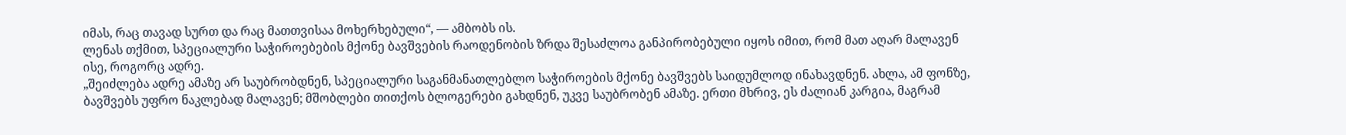იმას, რაც თავად სურთ და რაც მათთვისაა მოხერხებული“, — ამბობს ის.
ლენას თქმით, სპეციალური საჭიროებების მქონე ბავშვების რაოდენობის ზრდა შესაძლოა განპირობებული იყოს იმით, რომ მათ აღარ მალავენ ისე, როგორც ადრე.
„შეიძლება ადრე ამაზე არ საუბრობდნენ, სპეციალური საგანმანათლებლო საჭიროების მქონე ბავშვებს საიდუმლოდ ინახავდნენ. ახლა, ამ ფონზე, ბავშვებს უფრო ნაკლებად მალავენ; მშობლები თითქოს ბლოგერები გახდნენ, უკვე საუბრობენ ამაზე. ერთი მხრივ, ეს ძალიან კარგია, მაგრამ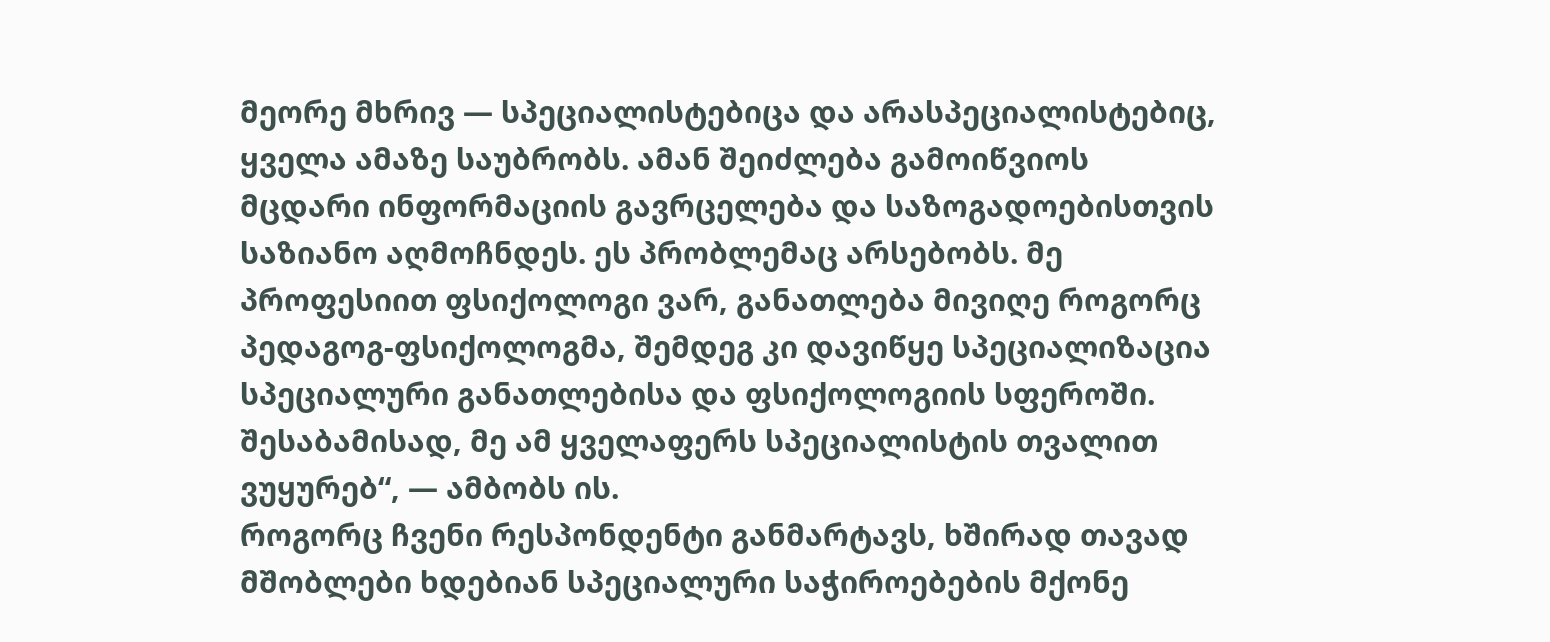მეორე მხრივ — სპეციალისტებიცა და არასპეციალისტებიც, ყველა ამაზე საუბრობს. ამან შეიძლება გამოიწვიოს მცდარი ინფორმაციის გავრცელება და საზოგადოებისთვის საზიანო აღმოჩნდეს. ეს პრობლემაც არსებობს. მე პროფესიით ფსიქოლოგი ვარ, განათლება მივიღე როგორც პედაგოგ-ფსიქოლოგმა, შემდეგ კი დავიწყე სპეციალიზაცია სპეციალური განათლებისა და ფსიქოლოგიის სფეროში. შესაბამისად, მე ამ ყველაფერს სპეციალისტის თვალით ვუყურებ“, — ამბობს ის.
როგორც ჩვენი რესპონდენტი განმარტავს, ხშირად თავად მშობლები ხდებიან სპეციალური საჭიროებების მქონე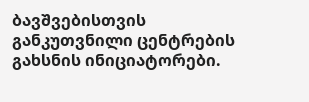ბავშვებისთვის განკუთვნილი ცენტრების გახსნის ინიციატორები.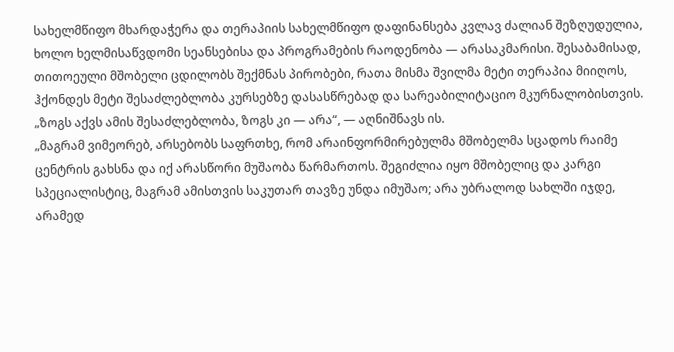სახელმწიფო მხარდაჭერა და თერაპიის სახელმწიფო დაფინანსება კვლავ ძალიან შეზღუდულია, ხოლო ხელმისაწვდომი სეანსებისა და პროგრამების რაოდენობა — არასაკმარისი. შესაბამისად, თითოეული მშობელი ცდილობს შექმნას პირობები, რათა მისმა შვილმა მეტი თერაპია მიიღოს, ჰქონდეს მეტი შესაძლებლობა კურსებზე დასასწრებად და სარეაბილიტაციო მკურნალობისთვის.
„ზოგს აქვს ამის შესაძლებლობა, ზოგს კი — არა“, — აღნიშნავს ის.
„მაგრამ ვიმეორებ, არსებობს საფრთხე, რომ არაინფორმირებულმა მშობელმა სცადოს რაიმე ცენტრის გახსნა და იქ არასწორი მუშაობა წარმართოს. შეგიძლია იყო მშობელიც და კარგი სპეციალისტიც, მაგრამ ამისთვის საკუთარ თავზე უნდა იმუშაო; არა უბრალოდ სახლში იჯდე, არამედ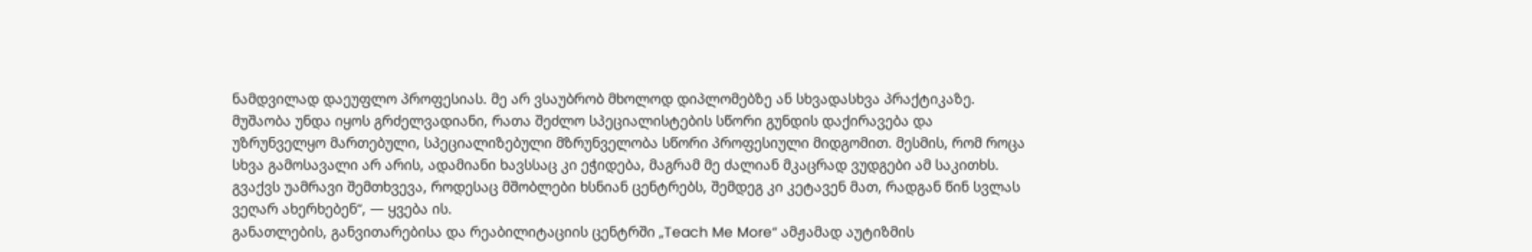ნამდვილად დაეუფლო პროფესიას. მე არ ვსაუბრობ მხოლოდ დიპლომებზე ან სხვადასხვა პრაქტიკაზე. მუშაობა უნდა იყოს გრძელვადიანი, რათა შეძლო სპეციალისტების სწორი გუნდის დაქირავება და უზრუნველყო მართებული, სპეციალიზებული მზრუნველობა სწორი პროფესიული მიდგომით. მესმის, რომ როცა სხვა გამოსავალი არ არის, ადამიანი ხავსსაც კი ეჭიდება, მაგრამ მე ძალიან მკაცრად ვუდგები ამ საკითხს. გვაქვს უამრავი შემთხვევა, როდესაც მშობლები ხსნიან ცენტრებს, შემდეგ კი კეტავენ მათ, რადგან წინ სვლას ვეღარ ახერხებენ“, — ყვება ის.
განათლების, განვითარებისა და რეაბილიტაციის ცენტრში „Teach Me More“ ამჟამად აუტიზმის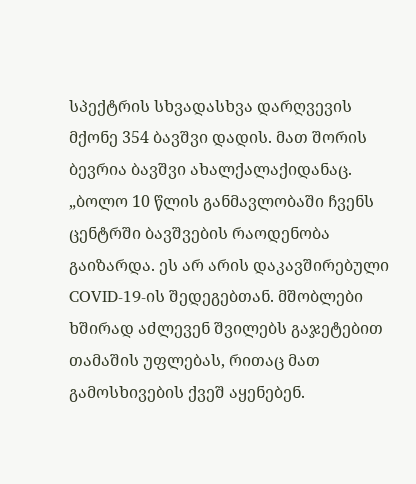სპექტრის სხვადასხვა დარღვევის მქონე 354 ბავშვი დადის. მათ შორის ბევრია ბავშვი ახალქალაქიდანაც.
„ბოლო 10 წლის განმავლობაში ჩვენს ცენტრში ბავშვების რაოდენობა გაიზარდა. ეს არ არის დაკავშირებული COVID-19-ის შედეგებთან. მშობლები ხშირად აძლევენ შვილებს გაჯეტებით თამაშის უფლებას, რითაც მათ გამოსხივების ქვეშ აყენებენ.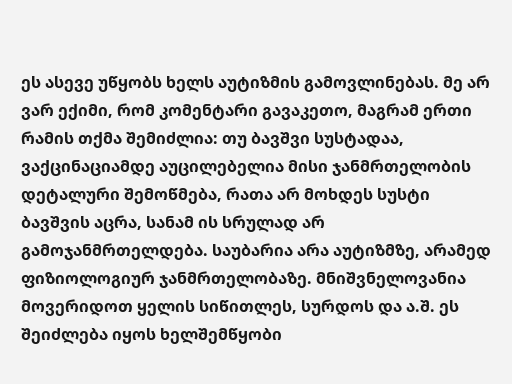ეს ასევე უწყობს ხელს აუტიზმის გამოვლინებას. მე არ ვარ ექიმი, რომ კომენტარი გავაკეთო, მაგრამ ერთი რამის თქმა შემიძლია: თუ ბავშვი სუსტადაა, ვაქცინაციამდე აუცილებელია მისი ჯანმრთელობის დეტალური შემოწმება, რათა არ მოხდეს სუსტი ბავშვის აცრა, სანამ ის სრულად არ გამოჯანმრთელდება. საუბარია არა აუტიზმზე, არამედ ფიზიოლოგიურ ჯანმრთელობაზე. მნიშვნელოვანია მოვერიდოთ ყელის სიწითლეს, სურდოს და ა.შ. ეს შეიძლება იყოს ხელშემწყობი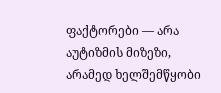ფაქტორები — არა აუტიზმის მიზეზი, არამედ ხელშემწყობი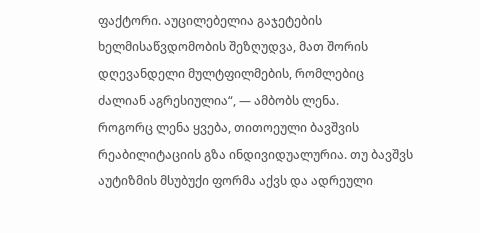ფაქტორი. აუცილებელია გაჯეტების ხელმისაწვდომობის შეზღუდვა, მათ შორის დღევანდელი მულტფილმების, რომლებიც ძალიან აგრესიულია“, — ამბობს ლენა.
როგორც ლენა ყვება, თითოეული ბავშვის რეაბილიტაციის გზა ინდივიდუალურია. თუ ბავშვს აუტიზმის მსუბუქი ფორმა აქვს და ადრეული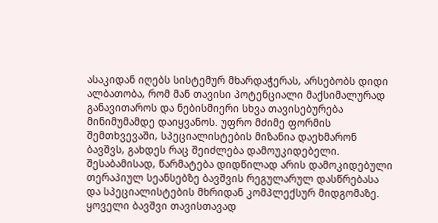ასაკიდან იღებს სისტემურ მხარდაჭერას, არსებობს დიდი ალბათობა, რომ მან თავისი პოტენციალი მაქსიმალურად განავითაროს და ნებისმიერი სხვა თავისებურება მინიმუმამდე დაიყვანოს. უფრო მძიმე ფორმის შემთხვევაში, სპეციალისტების მიზანია დაეხმარონ ბავშვს, გახდეს რაც შეიძლება დამოუკიდებელი. შესაბამისად, წარმატება დიდწილად არის დამოკიდებული თერაპიულ სეანსებზე ბავშვის რეგულარულ დასწრებასა და სპეციალისტების მხრიდან კომპლექსურ მიდგომაზე. ყოველი ბავშვი თავისთავად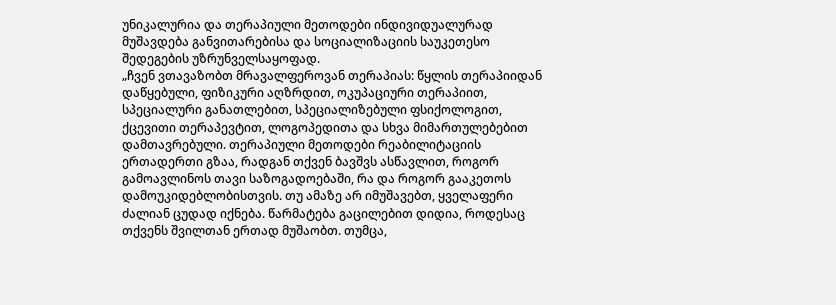უნიკალურია და თერაპიული მეთოდები ინდივიდუალურად მუშავდება განვითარებისა და სოციალიზაციის საუკეთესო შედეგების უზრუნველსაყოფად.
„ჩვენ ვთავაზობთ მრავალფეროვან თერაპიას: წყლის თერაპიიდან დაწყებული, ფიზიკური აღზრდით, ოკუპაციური თერაპიით, სპეციალური განათლებით, სპეციალიზებული ფსიქოლოგით, ქცევითი თერაპევტით, ლოგოპედითა და სხვა მიმართულებებით დამთავრებული. თერაპიული მეთოდები რეაბილიტაციის ერთადერთი გზაა, რადგან თქვენ ბავშვს ასწავლით, როგორ გამოავლინოს თავი საზოგადოებაში, რა და როგორ გააკეთოს დამოუკიდებლობისთვის. თუ ამაზე არ იმუშავებთ, ყველაფერი ძალიან ცუდად იქნება. წარმატება გაცილებით დიდია, როდესაც თქვენს შვილთან ერთად მუშაობთ. თუმცა,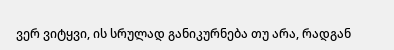ვერ ვიტყვი, ის სრულად განიკურნება თუ არა, რადგან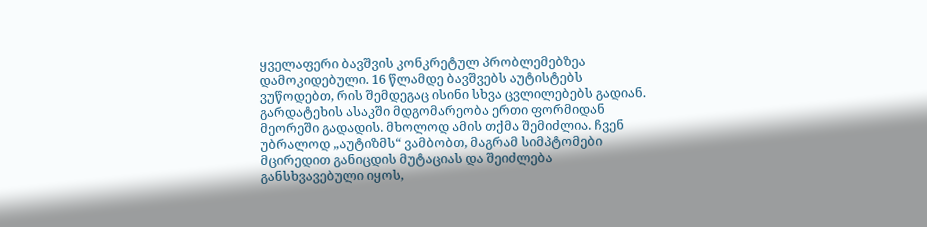ყველაფერი ბავშვის კონკრეტულ პრობლემებზეა დამოკიდებული. 16 წლამდე ბავშვებს აუტისტებს ვუწოდებთ, რის შემდეგაც ისინი სხვა ცვლილებებს გადიან. გარდატეხის ასაკში მდგომარეობა ერთი ფორმიდან მეორეში გადადის. მხოლოდ ამის თქმა შემიძლია. ჩვენ უბრალოდ „აუტიზმს“ ვამბობთ, მაგრამ სიმპტომები მცირედით განიცდის მუტაციას და შეიძლება განსხვავებული იყოს,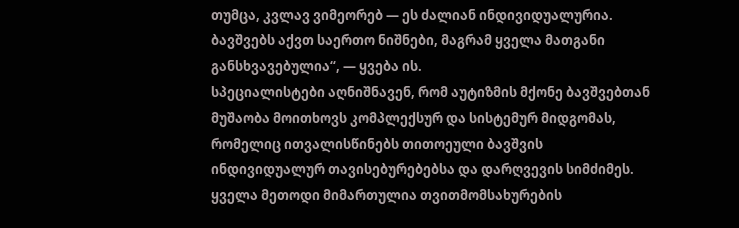თუმცა, კვლავ ვიმეორებ — ეს ძალიან ინდივიდუალურია. ბავშვებს აქვთ საერთო ნიშნები, მაგრამ ყველა მათგანი განსხვავებულია“, — ყვება ის.
სპეციალისტები აღნიშნავენ, რომ აუტიზმის მქონე ბავშვებთან მუშაობა მოითხოვს კომპლექსურ და სისტემურ მიდგომას, რომელიც ითვალისწინებს თითოეული ბავშვის ინდივიდუალურ თავისებურებებსა და დარღვევის სიმძიმეს. ყველა მეთოდი მიმართულია თვითმომსახურების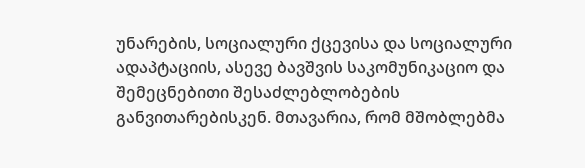უნარების, სოციალური ქცევისა და სოციალური ადაპტაციის, ასევე ბავშვის საკომუნიკაციო და შემეცნებითი შესაძლებლობების განვითარებისკენ. მთავარია, რომ მშობლებმა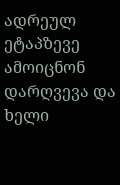ადრეულ ეტაპზევე ამოიცნონ დარღვევა და ხელი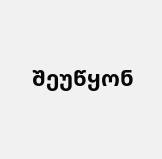შეუწყონ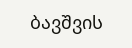ბავშვის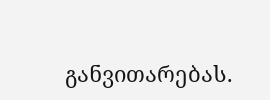განვითარებას.